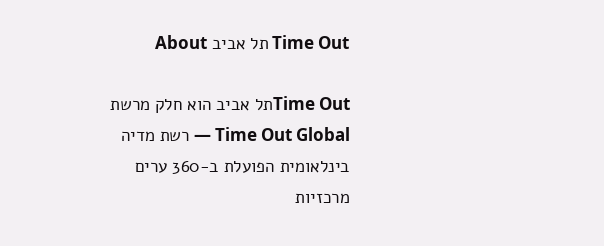Time Out תל אביב About

Time Outתל אביב הוא חלק מרשת Time Out Global — רשת מדיה בינלאומית הפועלת ב-360 ערים מרכזיות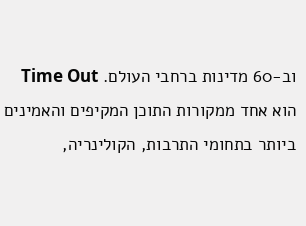וב-60 מדינות ברחבי העולם. Time Out הוא אחד ממקורות התוכן המקיפים והאמינים ביותר בתחומי התרבות, הקולינריה,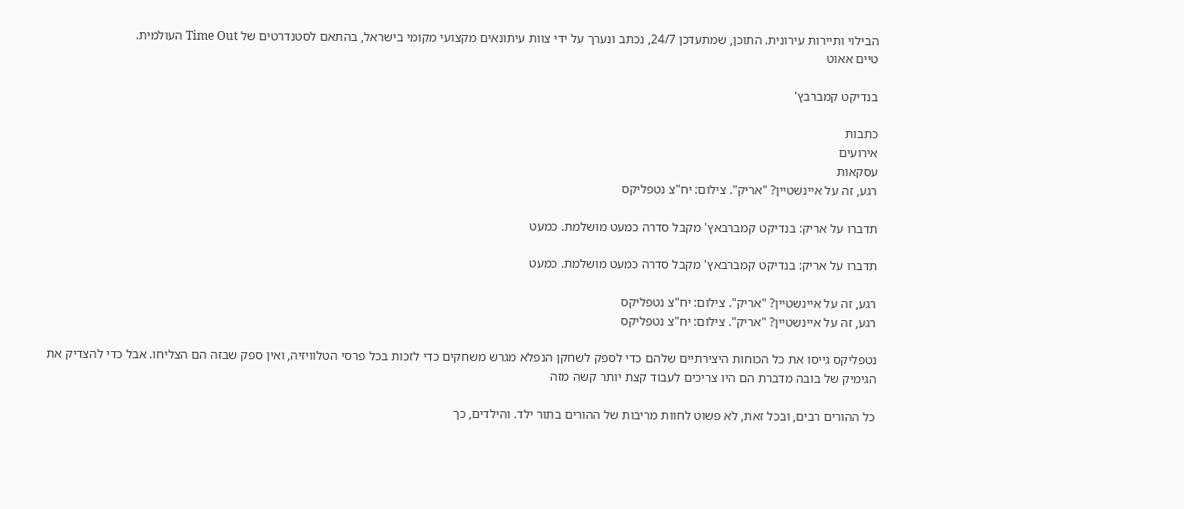הבילוי ותיירות עירונית. התוכן, שמתעדכן 24/7, נכתב ונערך על ידי צוות עיתונאים מקצועי מקומי בישראל, בהתאם לסטנדרטים של Time Out העולמית.
טיים אאוט

בנדיקט קמברבץ'

כתבות
אירועים
עסקאות
רגע, זה על איינשטיין? "אריק". צילום: יח"צ נטפליקס

תדברו על אריק: בנדיקט קמברבאץ' מקבל סדרה כמעט מושלמת. כמעט

תדברו על אריק: בנדיקט קמברבאץ' מקבל סדרה כמעט מושלמת. כמעט

רגע, זה על איינשטיין? "אריק". צילום: יח"צ נטפליקס
רגע, זה על איינשטיין? "אריק". צילום: יח"צ נטפליקס

נטפליקס גייסו את כל הכוחות היצירתיים שלהם כדי לספק לשחקן הנפלא מגרש משחקים כדי לזכות בכל פרסי הטלוויזיה, ואין ספק שבזה הם הצליחו. אבל כדי להצדיק את הגימיק של בובה מדברת הם היו צריכים לעבוד קצת יותר קשה מזה

כל ההורים רבים, ובכל זאת, לא פשוט לחוות מריבות של ההורים בתור ילד. והילדים, כך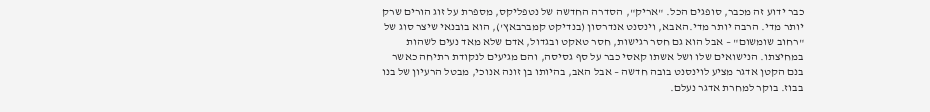כבר ידוע זה מכבר, סופגים הכל. "אריק", הסדרה החדשה של נטפליקס, מספרת על זוג הורים שרק יותר מדי. הרבה יותר מדי.האבא, וינסנט אנדרסון (בנדיקט קמברבאץ'), הוא בובנאי שיצר סוג של "רחוב שומשום" – אבל הוא גם חסר רגישות, חסר טאקט ובגדול, אדם שלא מאד נעים לשהות במחיצתו. הנישואים שלו ושל אשתו קאסי כבר על סף גסיסה, והם מגיעים לנקודת רתיחה כאשר בנם הקטן אדגר מציע לוינסנט בובה חדשה – אבל האב, בהיותו בן זונה אנוכי, מבטל הרעיון של בנו בבוז. בוקר למחרת אדגר נעלם.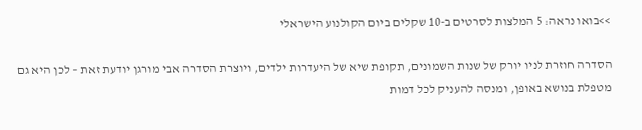>>בואו נראה: 5 המלצות לסרטים ב-10 שקלים ביום הקולנוע הישראלי

הסדרה חוזרת לניו יורק של שנות השמונים, תקופת שיא של היעדרות ילדים, ויוצרת הסדרה אבי מורגן יודעת זאת – לכן היא גם מטפלת בנושא באופן, ומנסה להעניק לכל דמות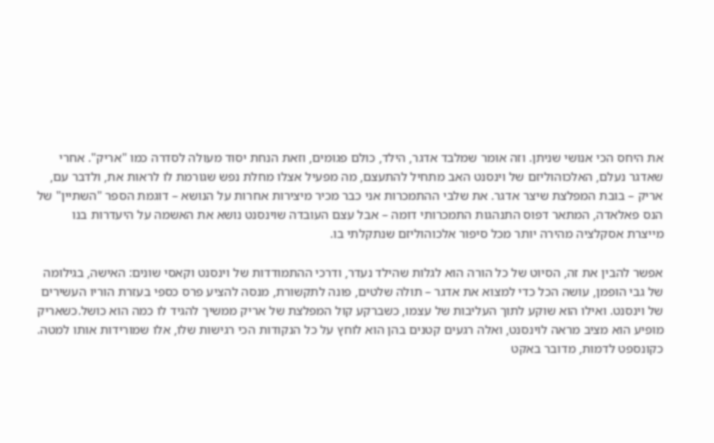את היחס הכי אנושי שניתן. וזה אומר שמלבד אדגר, הילד, כולם פגומים, וזאת הנחת יסוד מעולה לסדרה כמו "אריק". אחרי שאדגר נעלם, האלכוהוליזם של וינסנט האב מתחיל להתעצם, מה מפעיל אצלו מחלת נפש שגורמת לו לראות את, ולדבר עם, אריק – בובת המפלצת שיצר אדגר. את שלבי ההתמכרות אני כבר מכיר מיצירות אחרות על הנושא – דוגמת הספר "השתיין" של הנס פאלאדה, המתאר דפוס התנהגות התמכרותי דומה – אבל עצם העובדה שוינסנט נושא את האשמה על היעדרות בנו מייצרת אסקלציה מהירה יותר מכל סיפור אלכוהוליזם שנתקלתי בו.

אפשר להבין את זה, הסיוט של כל הורה הוא לגלות שהילד נעדר, ודרכי ההתמודדות של וינסנט וקאסי שונים: האישה, בגילומה של גבי הופמן, עושה הכל כדי למצוא את אדגר – תולה שלטים, פונה לתקשורת, מנסה להציע פרס כספי בעזרת הוריו העשירים של וינסנט. ואילו הוא שוקע לתוך העליבות של עצמו, כשברקע קול המפלצת של אריק ממשיך להגיד לו כמה הוא כושל.כשאריק מופיע הוא מציב מראה לוינסנט, ואלה רגעים קטנים בהן הוא לוחץ על כל הנקודות הכי רגישות שלו, אלו שמורידות אותו למטה. כקונספט לדמות, מדובר באקט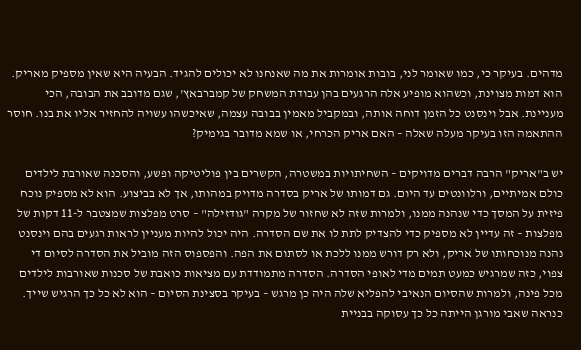מדהים. בעיקר כי, כמו שאומר לני, בובות אומרות את מה שאנחנו לא יכולים להגיד. הבעיה היא שאין מספיק מאריק. הוא דמות מצוינת, וכשהוא מופיע אלה הרגעים בהן עבודת המשחק של קמברבאץ', שגם מדובב את הבובה, הכי מעניינת. אבל וינסנט כל הזמן דוחה אותה, ובמקביל מאמין בבובה עצמה, שאיכשהו עשויה להחזיר אליו את בנו. חוסר ההתאמה הזו בעיקר מעלה שאלה – האם אריק הכרחי, או שמא מדובר בגימיק?

יש ב"אריק" הרבה דברים מדויקים – השחיתויות במשטרה, הקשרים בין פוליטיקה ופשע, והסכנה שאורבת לילדים כולם אמיתיים, ורלוונטים עד היום. גם דמותו של אריק בסדרה מדויק במהותו, אך לא בביצוע. הוא לא מספיק נוכח פיזית על המסך כדי שנהנה ממנו, ולמרות שזה לא שחזור של מקרה "גודזילה" – סרט מפלצות שמצטבר ל-11 דקות של מפלצות – זה עדיין לא מספיק כדי להצדיק לתת לו את שם הסדרה. היה יכול להיות מעניין לראות רגעים בהם וינסנט נהנה מנוכחותו של אריק, ולא רק דורש ממנו ללכת או לסתום את הפה. והפספוס הזה מוביל את הסדרה לסיום די צפוי, כזה שמרגיש כמעט תמים מדי לאופי הסדרה. הסדרה מתמודדת עם מציאות כואבת של סכנות שאורבות לילדים מכל פינה, ולמרות שהסיום הנאיבי להפליא שלה היה כן מרגש – בעיקר בסצינת הסיום – הוא לא כל כך הרגיש שייך. כנראה שאבי מורגן הייתה כל כך עסוקה בבניית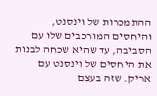ההתמכרות של וינסנט, והיחסים המורכבים שלו עם הסביבה, עד שהיא שכחה לבנות את היחסים של וינסנט עם אריק. שזה בעצם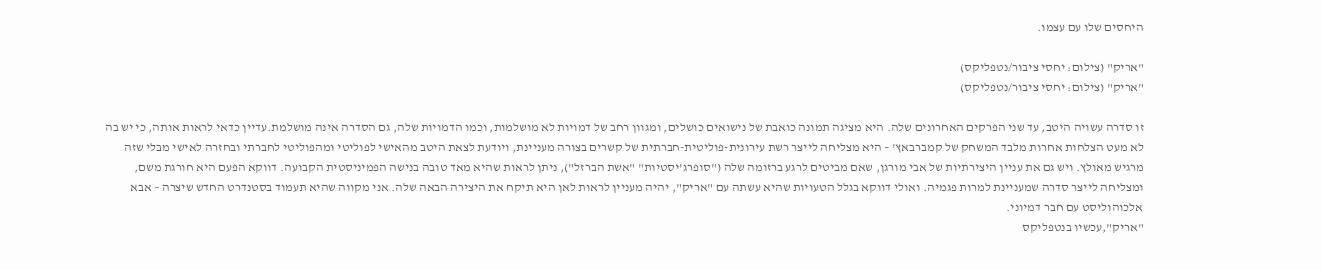היחסים שלו עם עצמו.

"אריק" (צילום: יחסי ציבור/נטפליקס)
"אריק" (צילום: יחסי ציבור/נטפליקס)

זו סדרה עשויה היטב, עד שני הפרקים האחרונים שלה. היא מציגה תמונה כואבת של נישואים כושלים, ומגוון רחב של דמויות לא מושלמות, וכמו הדמויות שלה, גם הסדרה אינה מושלמת.עדיין כדאי לראות אותה, כי יש בה לא מעט הצלחות אחרות מלבד המשחק של קמברבאץ' – היא מצליחה לייצר רשת עירונית-פוליטית-חברתית של קשרים בצורה מעניינת, ויודעת לצאת היטב מהאישי לפוליטי ומהפוליטי לחברתי ובחזרה לאישי מבלי שזה מרגיש מאולץ. ויש גם את עניין היצירתיות של אבי מורגן, שאם מביטים לרגע ברזומה שלה ("סופרג'יסטיות" "אשת הברזל"), ניתן לראות שהיא מאד טובה בנישה הפמיניסטית הקבועה. דווקא הפעם היא חורגת משם, ומצליחה לייצר סדרה שמעניינת למרות פגמיה. ואולי דווקא בגלל הטעויות שהיא עשתה עם "אריק", יהיה מעניין לראות לאן היא תיקח את היצירה הבאה שלה. אני מקווה שהיא תעמוד בסטנדרט החדש שיצרה – אבא אלכוהוליסט עם חבר דמיוני.
"אריק",עכשיו בנטפליקס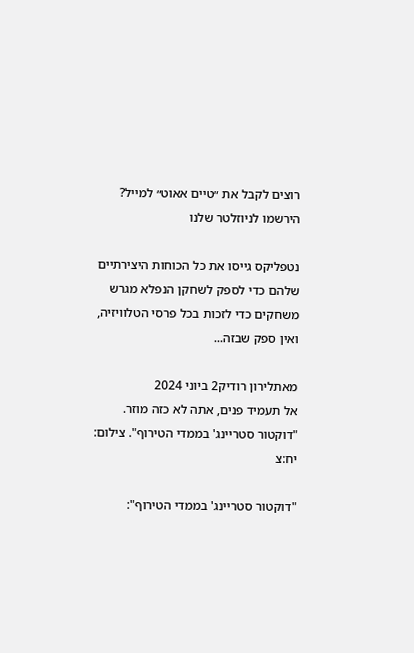רוצים לקבל את ״טיים אאוט״ למייל? הירשמו לניוזלטר שלנו

נטפליקס גייסו את כל הכוחות היצירתיים שלהם כדי לספק לשחקן הנפלא מגרש משחקים כדי לזכות בכל פרסי הטלוויזיה, ואין ספק שבזה...

מאתלירון רודיק2 ביוני 2024
אל תעמיד פנים, אתה לא כזה מוזר. "דוקטור סטריינג' בממדי הטירוף". צילום: יח:צ

"דוקטור סטריינג' בממדי הטירוף":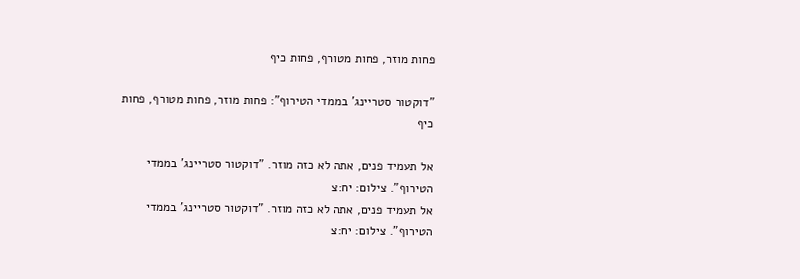פחות מוזר, פחות מטורף, פחות כיף

"דוקטור סטריינג' בממדי הטירוף": פחות מוזר, פחות מטורף, פחות כיף

אל תעמיד פנים, אתה לא כזה מוזר. "דוקטור סטריינג' בממדי הטירוף". צילום: יח:צ
אל תעמיד פנים, אתה לא כזה מוזר. "דוקטור סטריינג' בממדי הטירוף". צילום: יח:צ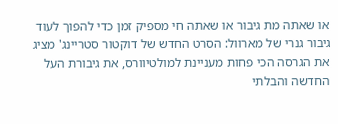או שאתה מת גיבור או שאתה חי מספיק זמן כדי להפוך לעוד גיבור גנרי של מארוול: הסרט החדש של דוקטור סטריינג' מציג את הגרסה הכי פחות מעניינת למולטיוורס, את גיבורת העל החדשה והבלתי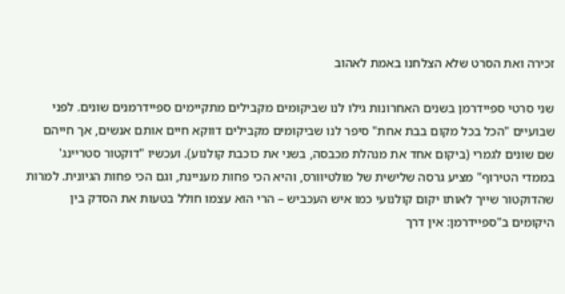זכירה ואת הסרט שלא הצלחנו באמת לאהוב

שני סרטי ספיידרמן בשנים האחרונות גילו לנו שביקומים מקבילים מתקיימים ספיידרמנים שונים. לפני שבועיים "הכל בכל מקום בבת אחת" סיפר לנו שביקומים מקבילים דווקא חיים אותם אנשים, אך חייהם שם שונים לגמרי (ביקום אחד את מנהלת מכבסה, בשני את כוכבת קולנוע). ועכשיו "דוקטור סטריינג' בממדי הטירוף" מציע גרסה שלישית של מולטיוורס, והיא הכי פחות מעניינת, וגם הכי פחות הגיונית. למרות שהדוקטור שייך לאותו יקום קולנועי כמו איש העכביש – הרי הוא עצמו חולל בטעות את הסדק בין היקומים ב"ספיידרמן: אין דרך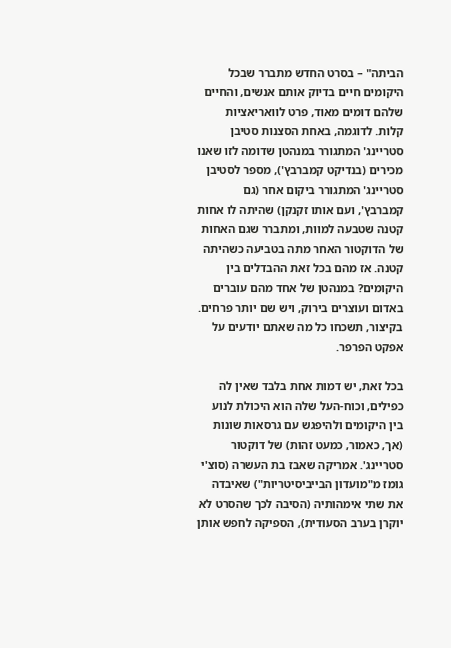הביתה" – בסרט החדש מתברר שבכל היקומים חיים בדיוק אותם אנשים, והחיים שלהם דומים מאוד, פרט לוואריאציות קלות. לדוגמה, באחת הסצנות סטיבן סטריינג' המתגורר במנהטן שדומה לזו שאנו מכירים (בנדיקט קמברבץ'), מספר לסטיבן סטריינג' המתגורר ביקום אחר (גם קמברבץ', ועם אותו זקנקן) שהיתה לו אחות קטנה שטבעה למוות, ומתברר שגם האחות של הדוקטור האחר מתה בטביעה כשהיתה קטנה. אז מהם בכל זאת ההבדלים בין היקומים? במנהטן של אחד מהם עוברים באדום ועוצרים בירוק, ויש שם יותר פרחים. בקיצור, תשכחו כל מה שאתם יודעים על אפקט הפרפר.

בכל זאת, יש דמות אחת בלבד שאין לה כפילים, וכוח-העל שלה הוא היכולת לנוע בין היקומים ולהיפגש עם גרסאות שונות (אך, כאמור, כמעט זהות) של דוקטור סטריינג'. אמריקה שאבז בת העשרה (סוצ'י גומז מ"מועדון הבייביסיטריות") שאיבדה את שתי אימהותיה (הסיבה לכך שהסרט לא יוקרן בערב הסעודית), הספיקה לחפש אותן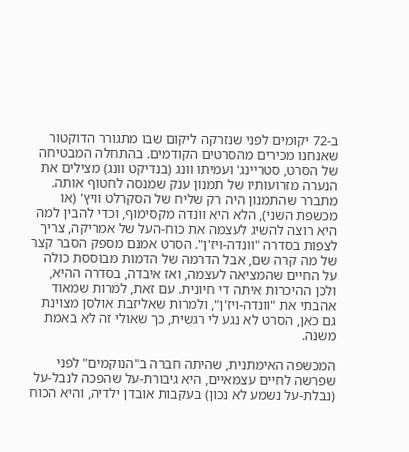ב-72 יקומים לפני שנזרקה ליקום שבו מתגורר הדוקטור שאנחנו מכירים מהסרטים הקודמים. בהתחלה המבטיחה של הסרט, סטריינג' ועמיתו וונג (בנדיקט וונג) מצילים את הנערה מזרועותיו של תמנון ענק שמנסה לחטוף אותה. מתברר שהתמנון היה רק שליח של הסקרלט וויץ' (או מכשפת השני), הלא היא וונדה מקסימוף, וכדי להבין למה היא רוצה להשיג לעצמה את כוח-העל של אמריקה, צריך לצפות בסדרה "וונדה-ויז'ן". הסרט אמנם מספק הסבר קצר של מה קרה שם, אבל הדרמה של הדמות מבוססת כולה על החיים שהמציאה לעצמה, ואז איבדה, בסדרה ההיא, ולכן ההיכרות איתה די חיונית. עם זאת, למרות שמאוד אהבתי את "וונדה-ויז'ן", ולמרות שאליזבת אולסן מצוינת גם כאן, הסרט לא נגע לי רגשית, כך שאולי זה לא באמת משנה.

המכשפה האימתנית, שהיתה חברה ב"הנוקמים" לפני שפרשה לחיים עצמאיים, היא גיבורת-על שהפכה לנבל-על (נבלת-על נשמע לא נכון) בעקבות אובדן ילדיה, והיא הכוח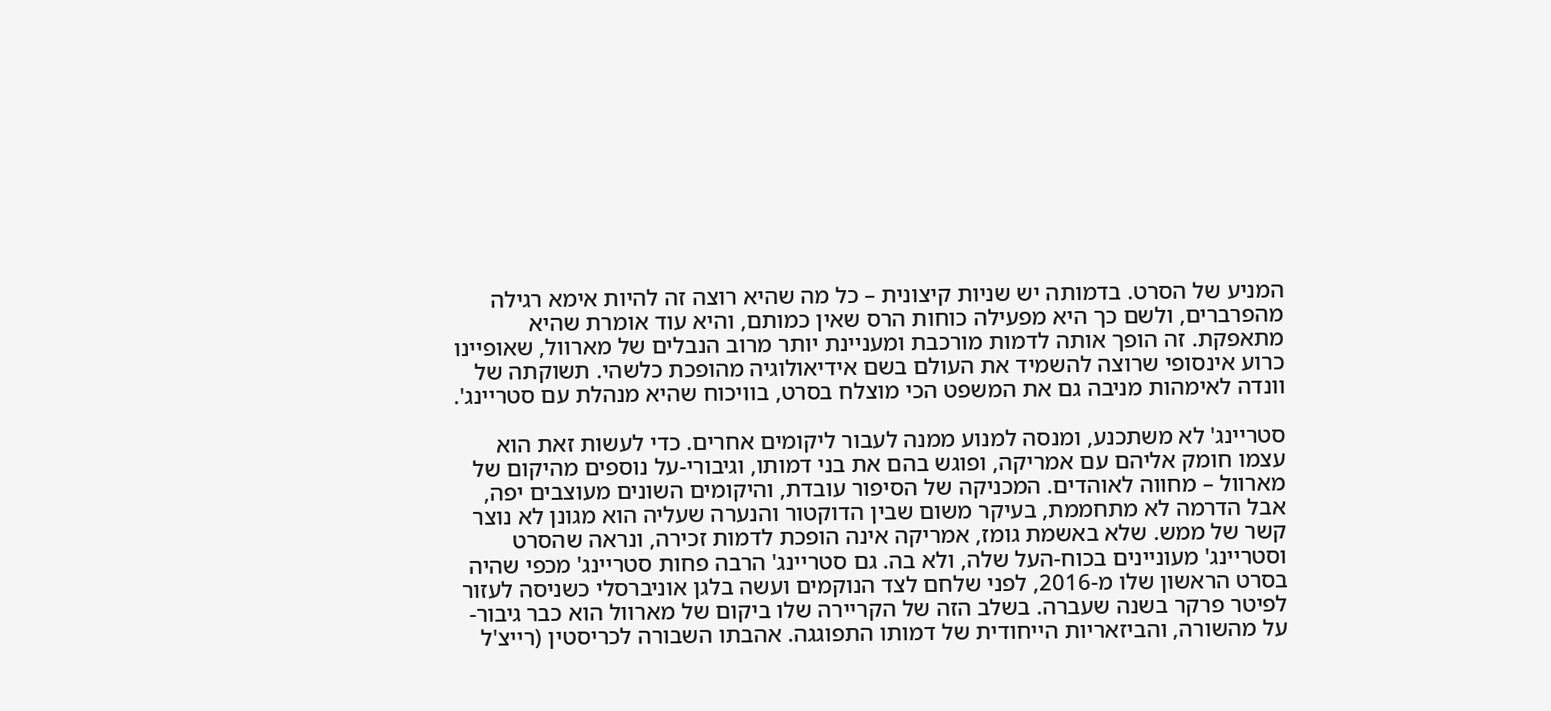המניע של הסרט. בדמותה יש שניות קיצונית – כל מה שהיא רוצה זה להיות אימא רגילה מהפרברים, ולשם כך היא מפעילה כוחות הרס שאין כמותם, והיא עוד אומרת שהיא מתאפקת. זה הופך אותה לדמות מורכבת ומעניינת יותר מרוב הנבלים של מארוול, שאופיינו כרוע אינסופי שרוצה להשמיד את העולם בשם אידיאולוגיה מהופכת כלשהי. תשוקתה של וונדה לאימהות מניבה גם את המשפט הכי מוצלח בסרט, בוויכוח שהיא מנהלת עם סטריינג'.

סטריינג' לא משתכנע, ומנסה למנוע ממנה לעבור ליקומים אחרים. כדי לעשות זאת הוא עצמו חומק אליהם עם אמריקה, ופוגש בהם את בני דמותו, וגיבורי-על נוספים מהיקום של מארוול – מחווה לאוהדים. המכניקה של הסיפור עובדת, והיקומים השונים מעוצבים יפה, אבל הדרמה לא מתחממת, בעיקר משום שבין הדוקטור והנערה שעליה הוא מגונן לא נוצר קשר של ממש. שלא באשמת גומז, אמריקה אינה הופכת לדמות זכירה, ונראה שהסרט וסטריינג' מעוניינים בכוח-העל שלה, ולא בה. גם סטריינג' הרבה פחות סטריינג' מכפי שהיה בסרט הראשון שלו מ-2016, לפני שלחם לצד הנוקמים ועשה בלגן אוניברסלי כשניסה לעזור לפיטר פרקר בשנה שעברה. בשלב הזה של הקריירה שלו ביקום של מארוול הוא כבר גיבור-על מהשורה, והביזאריות הייחודית של דמותו התפוגגה. אהבתו השבורה לכריסטין (רייצ'ל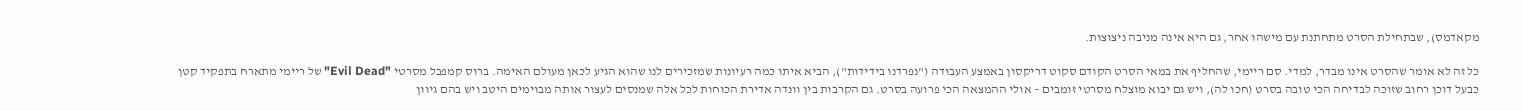מקאדמס), שבתחילת הסרט מתחתנת עם מישהו אחר, גם היא אינה מניבה ניצוצות.

כל זה לא אומר שהסרט אינו מבדר, למדי. סם ריימי, שהחליף את במאי הסרט הקודם סקוט דריקסון באמצע העבודה ("נפרדנו בידידות"), הביא איתו כמה רעיונות שמזכירים לנו שהוא הגיע לכאן מעולם האימה. ברוס קמפבל מסרטי "Evil Dead" של ריימי מתארח בתפקיד קטן כבעל דוכן רחוב שזוכה לבדיחה הכי טובה בסרט (חכו לה), ויש גם יבוא מוצלח מסרטי זומבים – אולי ההמצאה הכי פרועה בסרט. גם הקרבות בין וונדה אדירת הכוחות לכל אלה שמנסים לעצור אותה מבוימים היטב ויש בהם גיוון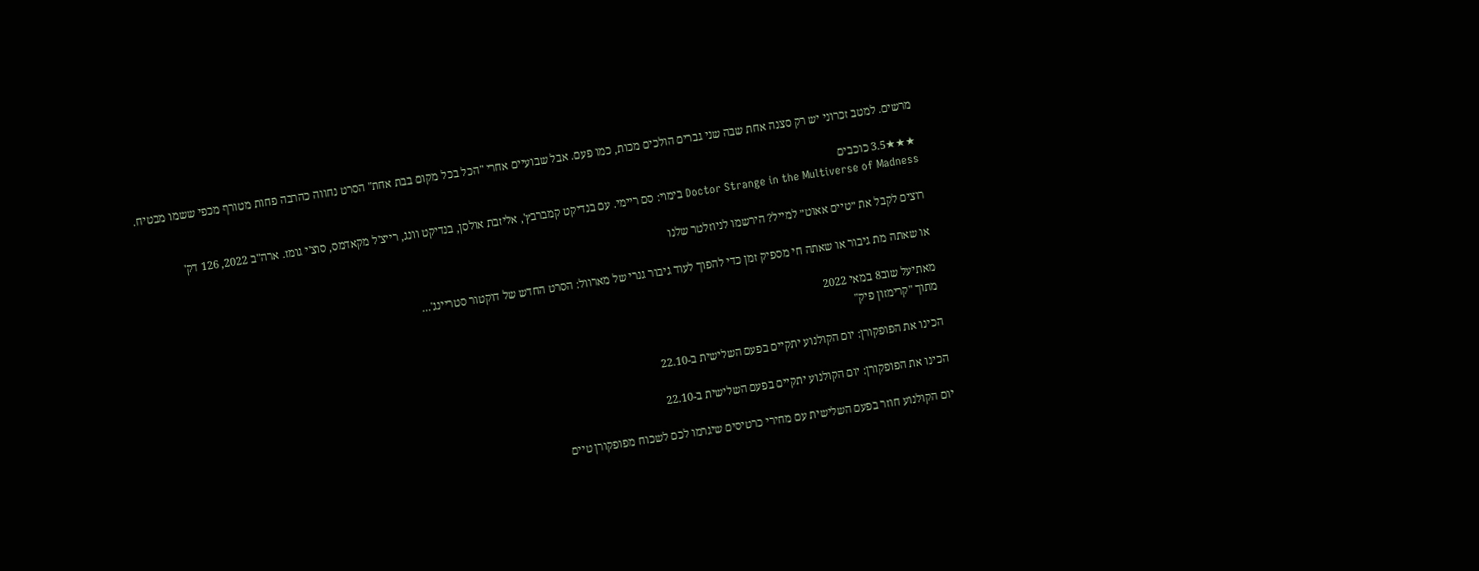מרשים. למטב זכרוני יש רק סצנה אחת שבה שני גברים הולכים מכות, כמו פעם. אבל שבועיים אחרי "הכל בכל מקום בבת אחת" הסרט נחווה כהרבה פחות מטורף מכפי ששמו מבטיח.

★★★3.5 כוכבים
Doctor Strange in the Multiverse of Madness בימוי: סם ריימי. עם בנדיקט קמברבץ', אליזבת אולסן, בנדיקט וונג, רייצ'ל מקאדמס, סוצ'י גומז. ארה"ב 2022, 126 דק'

רוצים לקבל את ״טיים אאוט״ למייל? הירשמו לניוזלטר שלנו

או שאתה מת גיבור או שאתה חי מספיק זמן כדי להפוך לעוד גיבור גנרי של מארוול: הסרט החדש של דוקטור סטריינג'...

מאתיעל שוב8 במאי 2022
מתוך "קרימזון פיק"

הכינו את הפופקורן: יום הקולנוע יתקיים בפעם השלישית ב-22.10

הכינו את הפופקורן: יום הקולנוע יתקיים בפעם השלישית ב-22.10

יום הקולנוע חוזר בפעם השלישית עם מחירי כרטיסים שיגרמו לכם לשכוח מפופקורן טיים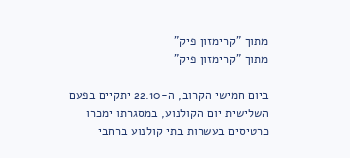מתוך "קרימזון פיק"
מתוך "קרימזון פיק"

ביום חמישי הקרוב, ה-22.10 יתקיים בפעם השלישית יום הקולנוע, במסגרתו ימכרו כרטיסים בעשרות בתי קולנוע ברחבי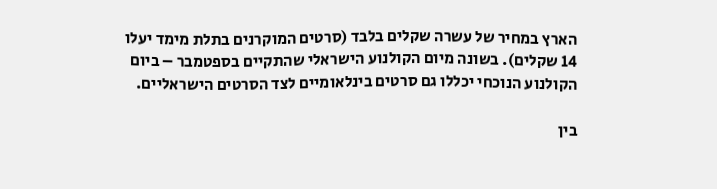הארץ במחיר של עשרה שקלים בלבד (סרטים המוקרנים בתלת מימד יעלו 14 שקלים). בשונה מיום הקולנוע הישראלי שהתקיים בספטמבר – ביום הקולנוע הנוכחי יכללו גם סרטים בינלאומיים לצד הסרטים הישראליים.

בין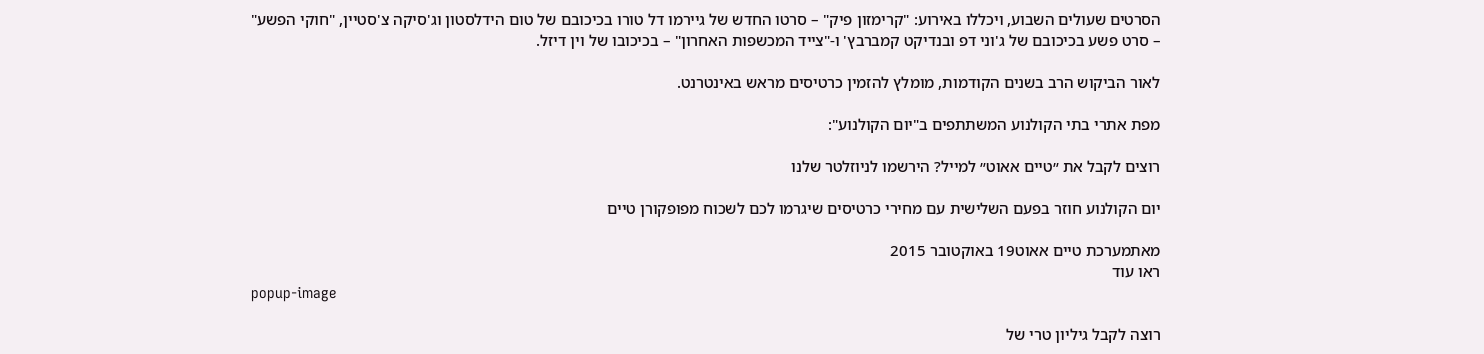הסרטים שעולים השבוע, ויכללו באירוע: "קרימזון פיק" – סרטו החדש של גיירמו דל טורו בכיכובם של טום הידלסטון וג'סיקה צ'סטיין, "חוקי הפשע" – סרט פשע בכיכובם של ג'וני דפ ובנדיקט קמברבץ' ו-"צייד המכשפות האחרון" – בכיכובו של וין דיזל.

לאור הביקוש הרב בשנים הקודמות, מומלץ להזמין כרטיסים מראש באינטרנט.

מפת אתרי בתי הקולנוע המשתתפים ב"יום הקולנוע":

רוצים לקבל את ״טיים אאוט״ למייל? הירשמו לניוזלטר שלנו

יום הקולנוע חוזר בפעם השלישית עם מחירי כרטיסים שיגרמו לכם לשכוח מפופקורן טיים

מאתמערכת טיים אאוט19 באוקטובר 2015
ראו עוד
popup-image

רוצה לקבל גיליון טרי של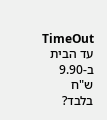TimeOut עד הבית ב-9.90 ש"ח בלבד?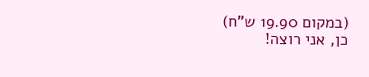(במקום 19.90 ש"ח)
כן, אני רוצה!